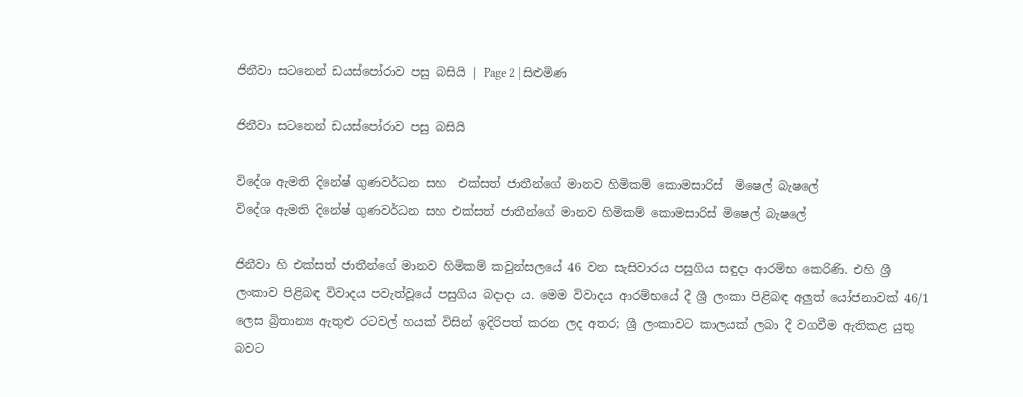ජිනීවා සටනෙන් ඩයස්පෝරාව පසු බසියි | Page 2 | සිළුමිණ

ජිනීවා සටනෙන් ඩයස්පෝරාව පසු බසියි

විදේශ ඇමති දිනේෂ් ගුණවර්ධන සහ  එක්සත් ජාතීන්ගේ මානව හිමිකම් කොමසාරිස්  මිෂෙල් බැෂලේ
විදේශ ඇමති දිනේෂ් ගුණවර්ධන සහ එක්සත් ජාතීන්ගේ මානව හිමිකම් කොමසාරිස් මිෂෙල් බැෂලේ

ජිනීවා හි එක්සත් ජාතීන්ගේ මානව හිමිකම් කවුන්සලයේ 46 වන සැසිවාරය පසුගිය සඳුදා ආරම්භ කෙරිණි. එහි ශ්‍රී ලංකාව පිළිබඳ විවාදය පවැත්වූයේ පසුගිය බදාදා ය. මෙම විවාදය ආරම්භයේ දී ශ්‍රී ලංකා පිළිබඳ අලුත් යෝජනාවක් 46/1 ලෙස බ්‍රිතාන්‍ය ඇතුළු රටවල් හයක් විසින් ඉදිරිපත් කරන ලද අතර; ශ්‍රී ලංකාවට කාලයක් ලබා දී වගවීම ඇතිකළ යුතු බවට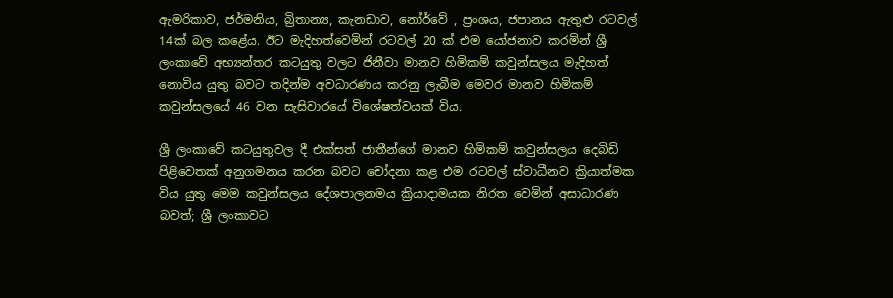ඇමරිකාව, ජර්මනිය, බ්‍රිතාන්‍ය, කැනඩාව, නෝර්වේ , ප්‍රංශය, ජපානය ඇතුළු රටවල් 14ක් බල කළේය. ඊට මැදිහත්වෙමින් රටවල් 20 ක් එම යෝජනාව කරමින් ශ්‍රී ලංකාවේ අභ්‍යන්තර කටයුතු වලට ජිනීවා මානව හිමිකම් කවුන්සලය මැදිහත් නොවිය යුතු බවට තදින්ම අවධාරණය කරනු ලැබීම මෙවර මානව හිමිකම් කවුන්සලයේ 46 වන සැසිවාරයේ විශේෂත්වයක් විය.

ශ්‍රී ලංකාවේ කටයුතුවල දී එක්සත් ජාතීන්ගේ මානව හිමිකම් කවුන්සලය දෙබිඩි පිළිවෙතක් අනුගමනය කරන බවට චෝදනා කළ එම රටවල් ස්වාධීනව ක්‍රියාත්මක විය යුතු මෙම කවුන්සලය දේශපාලනමය ක්‍රියාදාමයක නිරත වෙමින් අසාධාරණ බවත්; ශ්‍රී ලංකාවට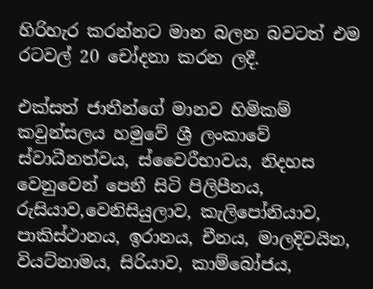හිරිහැර කරන්නට මාන බලන බවටත් එම රටවල් 20 චෝදනා කරන ලදී.

එක්සත් ජාතීන්ගේ මානව හිමිකම් කවුන්සලය හමුවේ ශ්‍රී ලංකාවේ ස්වාධීනත්වය, ස්වෛරීභාවය, නිදහස වෙනුවෙන් පෙනී සිටි පිලිපීනය, රුසියාව,වෙනිසියුලාව, කැලිපෝනියාව, පාකිස්ථානය, ඉරානය, චීනය, මාලදිවයින, වියට්නාමය, සිරියාව, කාම්බෝජය,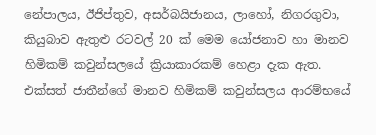නේපාලය, ඊජිප්තුව, අසර්බයිජානය, ලාහෝ, නිගරගුවා, කියුබාව ඇතුළු රටවල් 20 ක් මෙම යෝජනාව හා මානව හිමිකම් කවුන්සලයේ ක්‍රියාකාරකම් හෙළා දැක ඇත. එක්සත් ජාතීන්ගේ මානව හිමිකම් කවුන්සලය ආරම්භයේ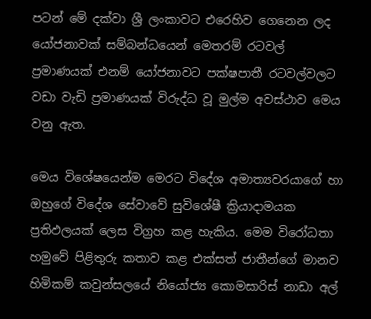පටන් මේ දක්වා ශ්‍රී ලංකාවට එරෙහිව ගෙනෙන ලද යෝජනාවක් සම්බන්ධයෙන් මෙතරම් රටවල් ප්‍රමාණයක් එනම් යෝජනාවට පක්ෂපාතී රටවල්වලට වඩා වැඩි ප්‍රමාණයක් විරුද්ධ වූ මුල්ම අවස්ථාව මෙය වනු ඇත.

මෙය විශේෂයෙන්ම මෙරට විදේශ අමාත්‍යවරයාගේ හා ඔහුගේ විදේශ සේවාවේ සුවිශේෂී ක්‍රියාදාමයක ප්‍රතිඵලයක් ලෙස විග්‍රහ කළ හැකිය. මෙම විරෝධතා හමුවේ පිළිතුරු කතාව කළ එක්සත් ජාතීන්ගේ මානව හිමිකම් කවුන්සලයේ නියෝජ්‍ය කොමසාරිස් නාඩා අල්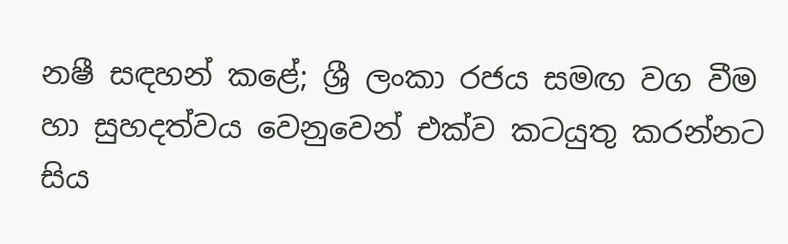නෂී සඳහන් කළේ; ශ්‍රී ලංකා රජය සමඟ වග වීම හා සුහදත්වය වෙනුවෙන් එක්ව කටයුතු කරන්නට සිය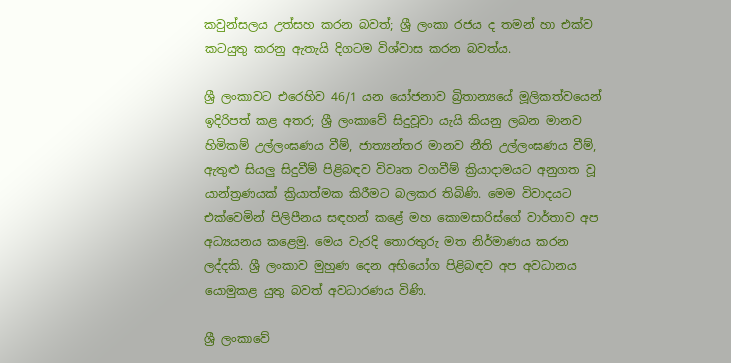කවුන්සලය උත්සහ කරන බවත්; ශ්‍රී ලංකා රජය ද තමන් හා එක්ව කටයුතු කරනු ඇතැයි දිගටම විශ්වාස කරන බවත්ය.

ශ්‍රී ලංකාවට එරෙහිව 46/1 යන යෝජනාව බ්‍රිතාන්‍යයේ මූලිකත්වයෙන් ඉදිරිපත් කළ අතර; ශ්‍රී ලංකාවේ සිදුවූවා යැයි කියනු ලබන මානව හිමිකම් උල්ලංඝණය වීම්, ජාත්‍යන්තර මානව නීති උල්ලංඝණය වීම්, ඇතුළු සියලු සිදුවීම් පිළිබඳව විවෘත වගවීම් ක්‍රියාදාමයට අනුගත වූ යාන්ත්‍රණයක් ක්‍රියාත්මක කිරීමට බලකර තිබිණි. මෙම විවාදයට එක්වෙමින් පිලිපීනය සඳහන් කළේ මහ කොමසාරිස්ගේ වාර්තාව අප අධ්‍යයනය කළෙමු. මෙය වැරදි තොරතුරු මත නිර්මාණය කරන ලද්දකි. ශ්‍රී ලංකාව මුහුණ දෙන අභියෝග පිළිබඳව අප අවධානය යොමුකළ යුතු බවත් අවධාරණය විණි.

ශ්‍රී ලංකාවේ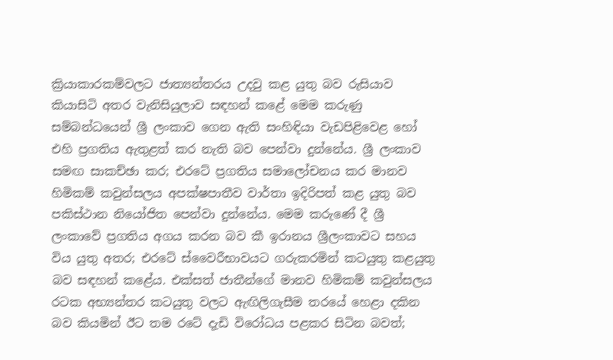ක්‍රියාකාරකම්වලට ජාත්‍යන්තරය උදවු කළ යුතු බව රුසියාව කියාසිටි අතර වැනිසියුලාව සඳහන් කළේ මෙම කරුණු සම්බන්ධයෙන් ශ්‍රී ලංකාව ගෙන ඇති සංහිඳියා වැඩපිළිවෙළ හෝ එහි ප්‍රගතිය ඇතුළත් කර නැති බව පෙන්වා දුන්නේය. ශ්‍රී ලංකාව සමඟ සාකච්ඡා කර; එරටේ ප්‍රගතිය සමාලෝචනය කර මානව හිමිකම් කවුන්සලය අපක්ෂපාතීව වාර්තා ඉදිරිපත් කළ යුතු බව පකිස්ථාන නියෝජිත පෙන්වා දුන්නේය. මෙම කරුණේ දී ශ්‍රී ලංකාවේ ප්‍රගතිය අගය කරන බව කී ඉරානය ශ්‍රීලංකාවට සහය විය යුතු අතර; එරටේ ස්වෛරීභාවයට ගරුකරමින් කටයුතු කළයුතු බව සඳහන් කළේය. එක්සත් ජාතීන්ගේ මානව හිමිකම් කවුන්සලය රටක අභ්‍යන්තර කටයුතු වලට ඇඟිලිගැසීම තරයේ හෙළා දකින බව කියමින් ඊට තම රටේ දැඩි විරෝධය පළකර සිටින බවත්;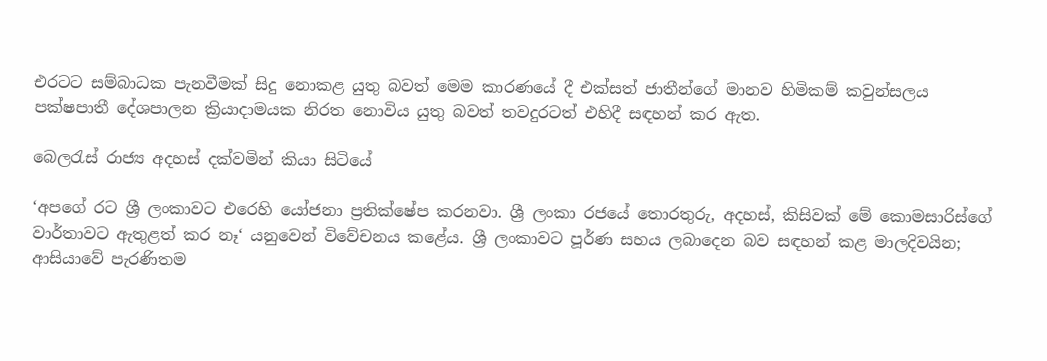එරටට සම්බාධක පැනවීමක් සිදු නොකළ යුතු බවත් මෙම කාරණයේ දී එක්සත් ජාතීන්ගේ මානව හිමිකම් කවුන්සලය පක්ෂපාතී දේශපාලන ක්‍රියාදාමයක නිරත නොවිය යුතු බවත් තවදුරටත් එහිදී සඳහන් කර ඇත.

බෙලරැස් රාජ්‍ය අදහස් දක්වමින් කියා සිටියේ

‘අපගේ රට ශ්‍රී ලංකාවට එරෙහි යෝජනා ප්‍රතික්ෂේප කරනවා. ශ්‍රී ලංකා රජයේ තොරතුරු, අදහස්, කිසිවක් මේ කොමසාරිස්ගේ වාර්තාවට ඇතුළත් කර නෑ‘ යනුවෙන් විවේචනය කළේය. ශ්‍රී ලංකාවට පූර්ණ සහය ලබාදෙන බව සඳහන් කළ මාලදිවයින; ආසියාවේ පැරණිතම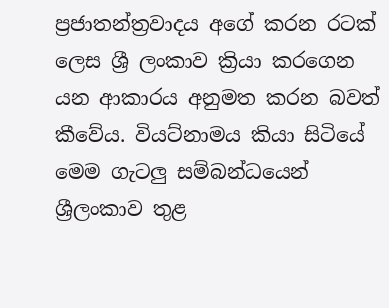ප්‍රජාතන්ත්‍රවාදය අගේ කරන රටක් ලෙස ශ්‍රී ලංකාව ක්‍රියා කරගෙන යන ආකාරය අනුමත කරන බවත් කීවේය. වියට්නාමය කියා සිටියේ මෙම ගැටලු සම්බන්ධයෙන් ශ්‍රීලංකාව තුළ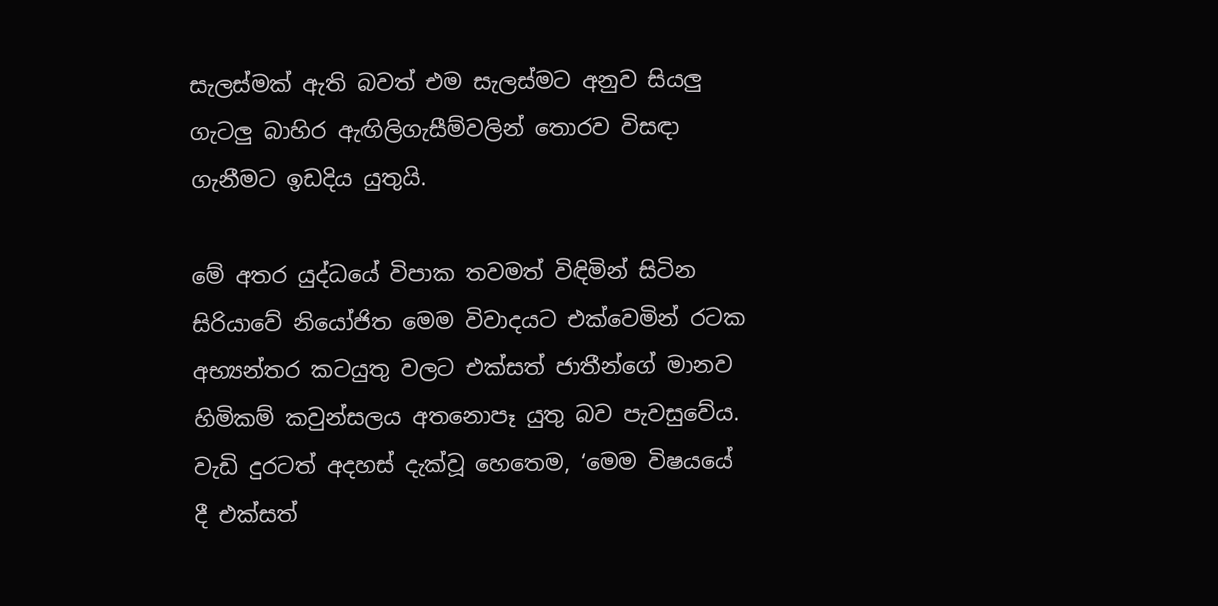සැලස්මක් ඇති බවත් එම සැලස්මට අනුව සියලු ගැටලු බාහිර ඇඟිලිගැසීම්වලින් තොරව විසඳා ගැනීමට ඉඩදිය යුතුයි.

මේ අතර යුද්ධයේ විපාක තවමත් විඳිමින් සිටින සිරියාවේ නියෝජිත මෙම විවාදයට එක්වෙමින් රටක අභ්‍යන්තර කටයුතු වලට එක්සත් ජාතීන්ගේ මානව හිමිකම් කවුන්සලය අතනොපෑ යුතු බව පැවසුවේය. වැඩි දුරටත් අදහස් දැක්වූ හෙතෙම, ‘මෙම විෂයයේ දී එක්සත්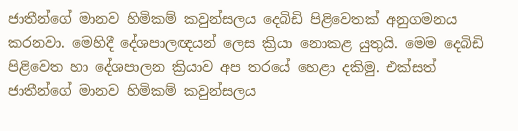ජාතීන්ගේ මානව හිමිකම් කවුන්සලය දෙබිඩි පිළිවෙතක් අනුගමනය කරනවා. මෙහිදී දේශපාලඥයන් ලෙස ක්‍රියා නොකළ යුතුයි. මෙම දෙබිඩි පිළිවෙත හා දේශපාලන ක්‍රියාව අප තරයේ හෙළා දකිමු. එක්සත් ජාතීන්ගේ මානව හිමිකම් කවුන්සලය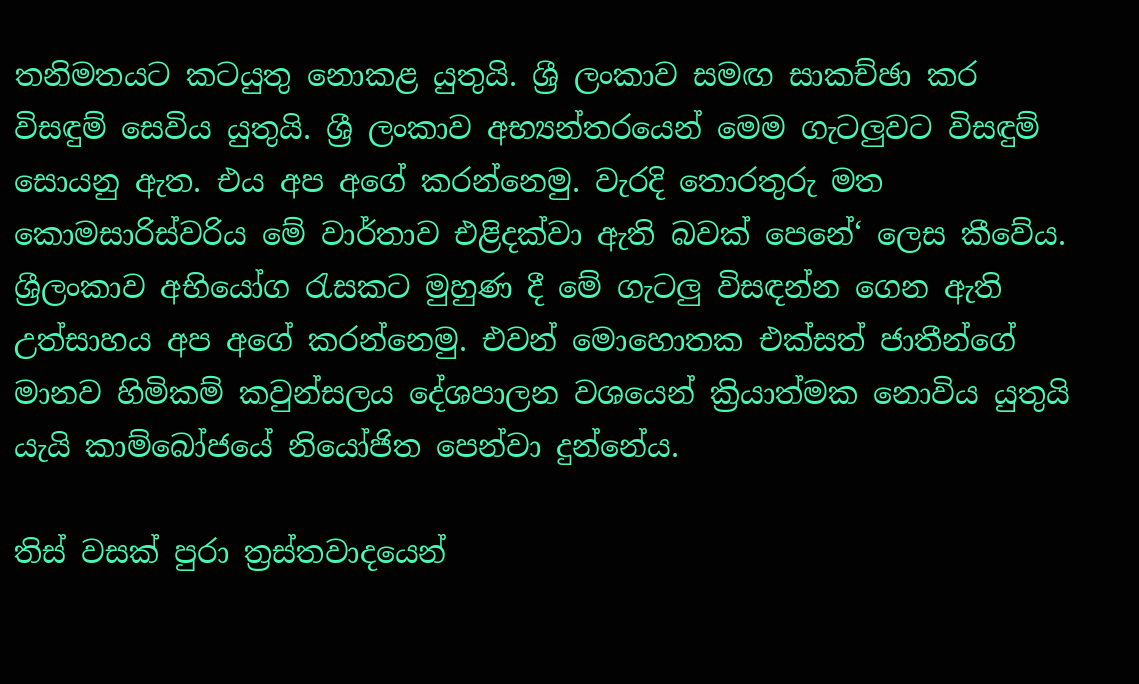තනිමතයට කටයුතු නොකළ යුතුයි. ශ්‍රී ලංකාව සමඟ සාකච්ඡා කර විසඳුම් සෙවිය යුතුයි. ශ්‍රී ලංකාව අභ්‍යන්තරයෙන් මෙම ගැටලුවට විසඳුම් සොයනු ඇත. එය අප අගේ කරන්නෙමු. වැරදි තොරතුරු මත කොමසාරිස්වරිය මේ වාර්තාව එළිදක්වා ඇති බවක් පෙනේ‘ ලෙස කීවේය. ශ්‍රීලංකාව අභියෝග රැසකට මුහුණ දී මේ ගැටලු විසඳන්න ගෙන ඇති උත්සාහය අප අගේ කරන්නෙමු. එවන් මොහොතක එක්සත් ජාතීන්ගේ මානව හිමිකම් කවුන්සලය දේශපාලන වශයෙන් ක්‍රියාත්මක නොවිය යුතුයි යැයි කාම්බෝජයේ නියෝජිත පෙන්වා දුන්නේය.

තිස් වසක් පුරා ත්‍රස්තවාදයෙන්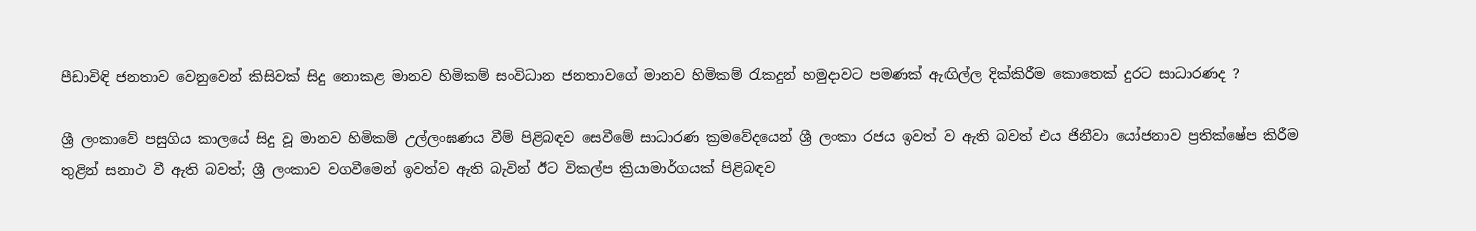පීඩාවිඳි ජනතාව වෙනුවෙන් කිසිවක් සිදු නොකළ මානව හිමිකම් සංවිධාන ජනතාවගේ මානව හිමිකම් රැකදුන් හමුදාවට පමණක් ඇඟිල්ල දික්කිරීම කොතෙක් දුරට සාධාරණද ?

ශ්‍රී ලංකාවේ පසුගිය කාලයේ සිදු වූ මානව හිමිකම් උල්ලංඝණය වීම් පිළිබඳව සෙවීමේ සාධාරණ ක්‍රමවේදයෙන් ශ්‍රී ලංකා රජය ඉවත් ව ඇති බවත් එය ජිනීවා යෝජනාව ප්‍රතික්ෂේප කිරීම තුළින් සනාථ වී ඇති බවත්; ශ්‍රී ලංකාව වගවීමෙන් ඉවත්ව ඇති බැවින් ඊට විකල්ප ක්‍රියාමාර්ගයක් පිළිබඳව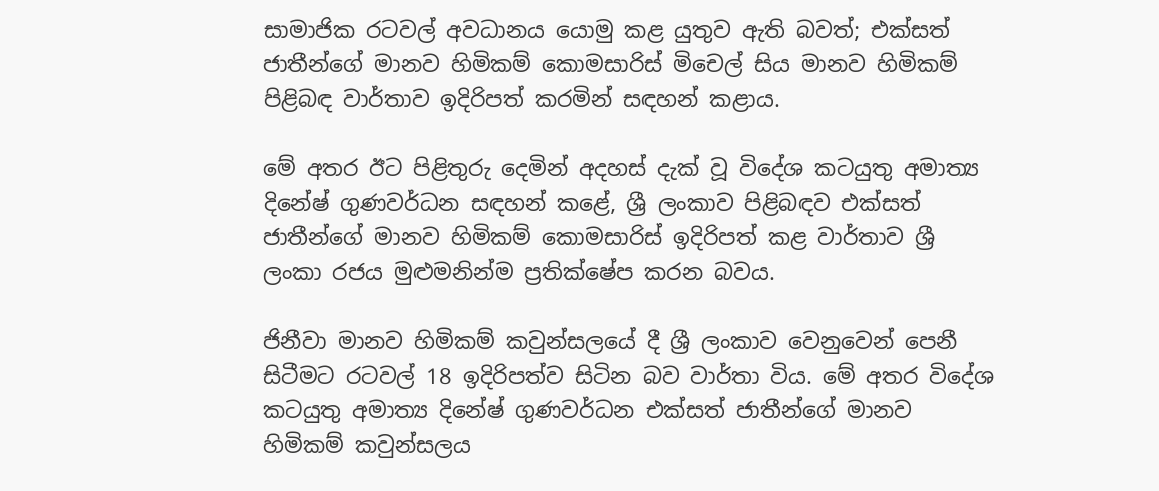සාමාජික රටවල් අවධානය යොමු කළ යුතුව ඇති බවත්; එක්සත් ජාතීන්ගේ මානව හිමිකම් කොමසාරිස් මිචෙල් සිය මානව හිමිකම් පිළිබඳ වාර්තාව ඉදිරිපත් කරමින් සඳහන් කළාය.

මේ අතර ඊට පිළිතුරු දෙමින් අදහස් දැක් වූ විදේශ කටයුතු අමාත්‍ය දිනේෂ් ගුණවර්ධන සඳහන් කළේ, ශ්‍රී ලංකාව පිළිබඳව එක්සත් ජාතීන්ගේ මානව හිමිකම් කොමසාරිස් ඉදිරිපත් කළ වාර්තාව ශ්‍රී ලංකා රජය මුළුමනින්ම ප්‍රතික්ෂේප කරන බවය.

ජිනීවා මානව හිමිකම් කවුන්සලයේ දී ශ්‍රී ලංකාව වෙනුවෙන් පෙනී සිටීමට රටවල් 18 ඉදිරිපත්ව සිටින බව වාර්තා විය. මේ අතර විදේශ කටයුතු අමාත්‍ය දිනේෂ් ගුණවර්ධන එක්සත් ජාතීන්ගේ මානව හිමිකම් කවුන්සලය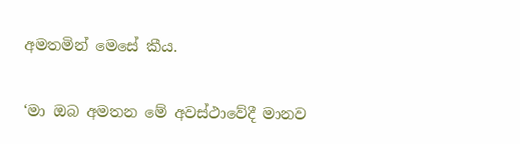අමතමින් මෙසේ කීය.

‘මා ඔබ අමතන මේ අවස්ථාවේදී මානව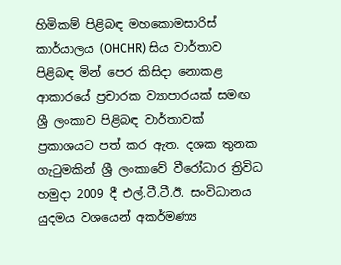හිමිකම් පිළිබඳ මහකොමසාරිස් කාර්යාලය (OHCHR) සිය වාර්තාව පිළිබඳ මින් පෙර කිසිදා නොකළ ආකාරයේ ප්‍රචාරක ව්‍යාපාරයක් සමඟ ශ්‍රී ලංකාව පිළිබඳ වාර්තාවක් ප්‍රකාශයට පත් කර ඇත. දශක තුනක ගැටුමකින් ශ්‍රී ලංකාවේ වීරෝධාර ත්‍රිවිධ හමුදා 2009 දී එල්.ටී.ටී.ඊ. සංවිධානය යුදමය වශයෙන් අකර්මණ්‍ය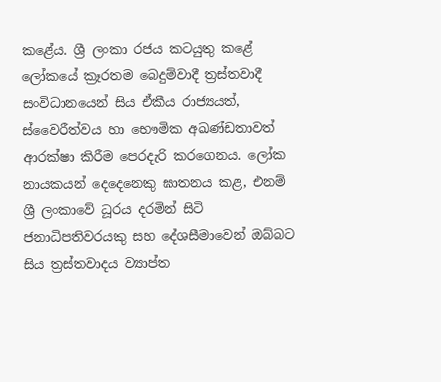කළේය. ශ්‍රී ලංකා රජය කටයුතු කළේ ලෝකයේ ක්‍රෑරතම බෙදුම්වාදී ත්‍රස්තවාදී සංවිධානයෙන් සිය ඒකීය රාජ්‍යයත්, ස්වෛරීත්වය හා භෞමික අඛණ්ඩතාවත් ආරක්ෂා කිරීම පෙරදැරි කරගෙනය. ලෝක නායකයන් දෙදෙනෙකු ඝාතනය කළ, එනම් ශ්‍රී ලංකාවේ ධූරය දරමින් සිටි ජනාධිපතිවරයකු සහ දේශසීමාවෙන් ඔබ්බට සිය ත්‍රස්තවාදය ව්‍යාප්ත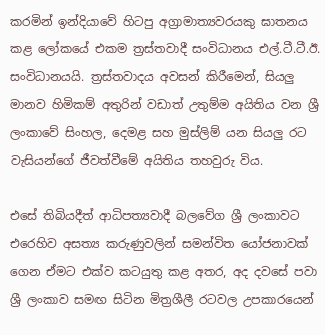කරමින් ඉන්දියාවේ හිටපු අග්‍රාමාත්‍යවරයකු ඝාතනය කළ ලෝකයේ එකම ත්‍රස්තවාදී සංවිධානය එල්.ටී.ටී.ඊ. සංවිධානයයි. ත්‍රස්තවාදය අවසන් කිරීමෙන්, සියලු මානව හිමිකම් අතුරින් වඩාත් උතුම්ම අයිතිය වන ශ්‍රී ලංකාවේ සිංහල, දෙමළ සහ මුස්ලිම් යන සියලු රට වැසියන්ගේ ජීවත්වීමේ අයිතිය තහවුරු විය.

එසේ තිබියදීත් ආධිපත්‍යවාදී බලවේග ශ්‍රී ලංකාවට එරෙහිව අසත්‍ය කරුණුවලින් සමන්විත යෝජනාවක් ගෙන ඒමට එක්ව කටයුතු කළ අතර, අද දවසේ පවා ශ්‍රී ලංකාව සමඟ සිටින මිත්‍රශීලී රටවල උපකාරයෙන්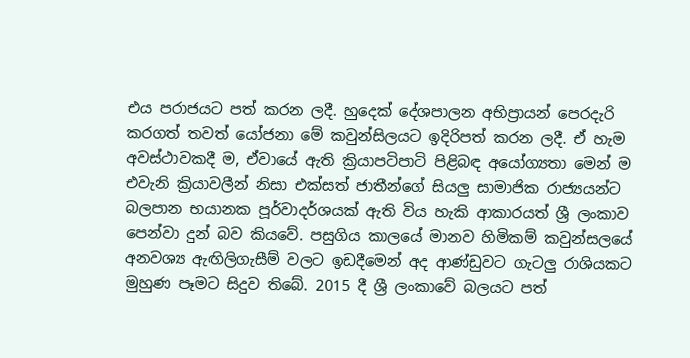එය පරාජයට පත් කරන ලදී. හුදෙක් දේශපාලන අභිප්‍රායන් පෙරදැරි කරගත් තවත් යෝජනා මේ කවුන්සිලයට ඉදිරිපත් කරන ලදී. ඒ හැම අවස්ථාවකදී ම, ඒවායේ ඇති ක්‍රියාපටිපාටි පිළිබඳ අයෝග්‍යතා මෙන් ම එවැනි ක්‍රියාවලීන් නිසා එක්සත් ජාතීන්ගේ සියලු සාමාජික රාජ්‍යයන්ට බලපාන භයානක පූර්වාදර්ශයක් ඇති විය හැකි ආකාරයත් ශ්‍රී ලංකාව පෙන්වා දුන් බව කියවේ. පසුගිය කාලයේ මානව හිමිකම් කවුන්සලයේ අනවශ්‍ය ඇඟිලිගැසීම් වලට ඉඩදීමෙන් අද ආණ්ඩුවට ගැටලු රාශියකට මුහුණ පෑමට සිදුව තිබේ. 2015 දී ශ්‍රී ලංකාවේ බලයට පත්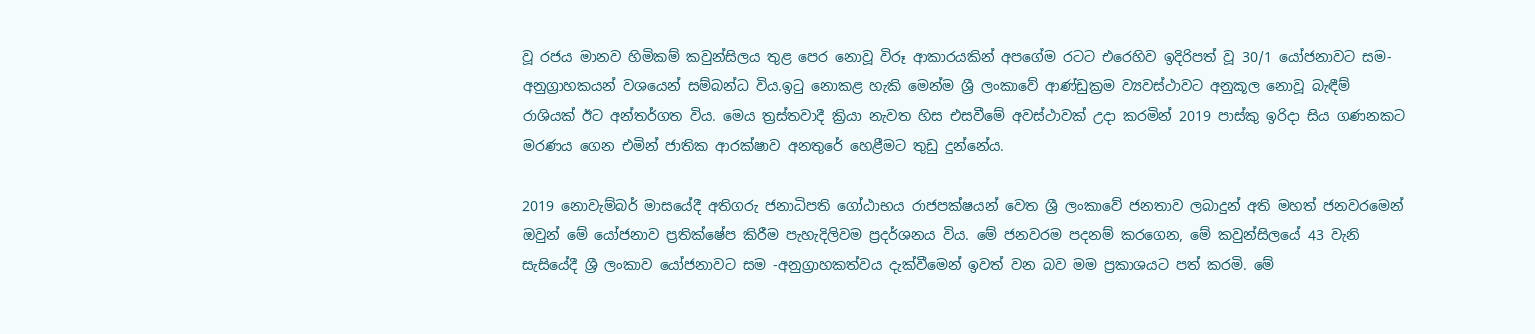වූ රජය මානව හිමිකම් කවුන්සිලය තුළ පෙර නොවූ විරූ ආකාරයකින් අපගේම රටට එරෙහිව ඉදිරිපත් වූ 30/1 යෝජනාවට සම-අනුග්‍රාහකයන් වශයෙන් සම්බන්ධ විය.ඉටු නොකළ හැකි මෙන්ම ශ්‍රී ලංකාවේ ආණ්ඩුක්‍රම ව්‍යවස්ථාවට අනුකූල නොවූ බැඳීම් රාශියක් ඊට අන්තර්ගත විය. මෙය ත්‍රස්තවාදී ක්‍රියා නැවත හිස එසවීමේ අවස්ථාවක් උදා කරමින් 2019 පාස්කු ඉරිදා සිය ගණනකට මරණය ගෙන එමින් ජාතික ආරක්ෂාව අනතුරේ හෙළීමට තුඩු දුන්නේය.

2019 නොවැම්බර් මාසයේදී අතිගරු ජනාධිපති ගෝඨාභය රාජපක්ෂයන් වෙත ශ්‍රී ලංකාවේ ජනතාව ලබාදුන් අති මහත් ජනවරමෙන් ඔවුන් මේ යෝජනාව ප්‍රතික්ෂේප කිරීම පැහැදිලිවම ප්‍රදර්ශනය විය. මේ ජනවරම පදනම් කරගෙන, මේ කවුන්සිලයේ 43 වැනි සැසියේදී ශ්‍රී ලංකාව යෝජනාවට සම -අනුග්‍රාහකත්වය දැක්වීමෙන් ඉවත් වන බව මම ප්‍රකාශයට පත් කරමි. මේ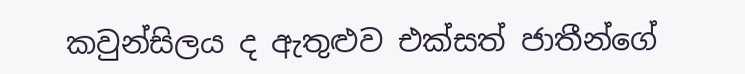කවුන්සිලය ද ඇතුළුව එක්සත් ජාතීන්ගේ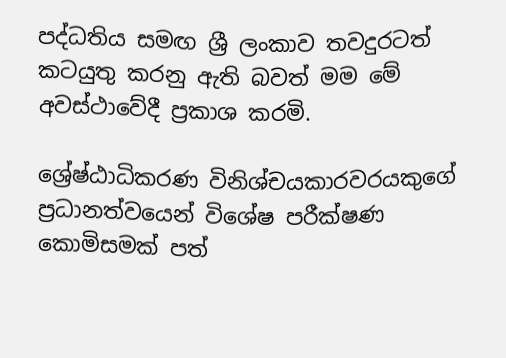පද්ධතිය සමඟ ශ්‍රී ලංකාව තවදුරටත් කටයුතු කරනු ඇති බවත් මම මේ අවස්ථාවේදී ප්‍රකාශ කරමි.

ශ්‍රේෂ්ඨාධිකරණ විනිශ්චයකාරවරයකුගේ ප්‍රධානත්වයෙන් විශේෂ පරීක්ෂණ කොමිසමක් පත්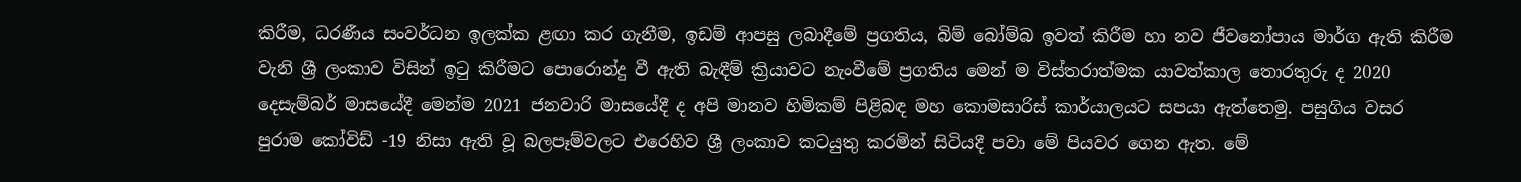කිරීම, ධරණීය සංවර්ධන ඉලක්ක ළඟා කර ගැනීම, ඉඩම් ආපසු ලබාදීමේ ප්‍රගතිය, බිම් බෝම්බ ඉවත් කිරීම හා නව ජීවනෝපාය මාර්ග ඇති කිරීම වැනි ශ්‍රී ලංකාව විසින් ඉටු කිරීමට පොරොන්දු වී ඇති බැඳීම් ක්‍රියාවට නැංවීමේ ප්‍රගතිය මෙන් ම විස්තරාත්මක යාවත්කාල තොරතුරු ද 2020 දෙසැම්බර් මාසයේදී මෙන්ම 2021 ජනවාරි මාසයේදී ද අපි මානව හිමිකම් පිළිබඳ මහ කොමසාරිස් කාර්යාලයට සපයා ඇත්තෙමු. පසුගිය වසර පුරාම කෝවිඩ් -19 නිසා ඇති වූ බලපෑම්වලට එරෙහිව ශ්‍රී ලංකාව කටයුතු කරමින් සිටියදී පවා මේ පියවර ගෙන ඇත. මේ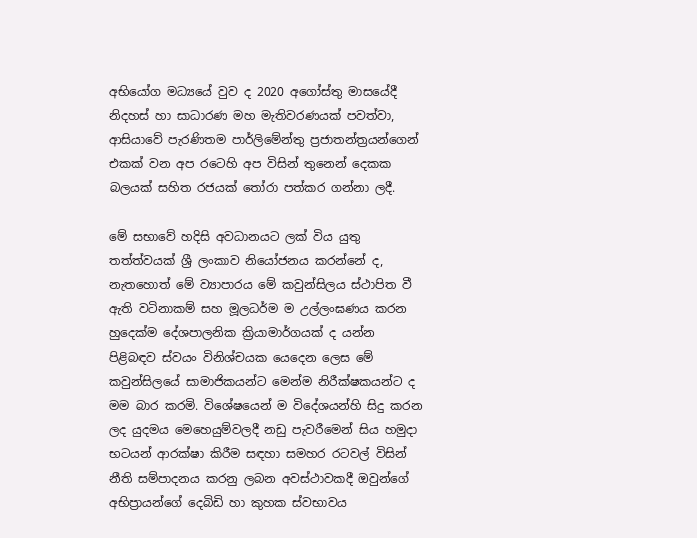අභියෝග මධ්‍යයේ වුව ද 2020 අගෝස්තු මාසයේදී නිදහස් හා සාධාරණ මහ මැතිවරණයක් පවත්වා, ආසියාවේ පැරණිතම පාර්ලිමේන්තු ප්‍රජාතන්ත්‍රයන්ගෙන් එකක් වන අප රටෙහි අප විසින් තුනෙන් දෙකක බලයක් සහිත රජයක් තෝරා පත්කර ගන්නා ලදී.

මේ සභාවේ හදිසි අවධානයට ලක් විය යුතු තත්ත්වයක් ශ්‍රී ලංකාව නියෝජනය කරන්නේ ද, නැතහොත් මේ ව්‍යාපාරය මේ කවුන්සිලය ස්ථාපිත වී ඇති වටිනාකම් සහ මූලධර්ම ම උල්ලංඝණය කරන හුදෙක්ම දේශපාලනික ක්‍රියාමාර්ගයක් ද යන්න පිළිබඳව ස්වයං විනිශ්චයක යෙදෙන ලෙස මේ කවුන්සිලයේ සාමාජිකයන්ට මෙන්ම නිරීක්ෂකයන්ට ද මම බාර කරමි. විශේෂයෙන් ම විදේශයන්හි සිදු කරන ලද යුදමය මෙහෙයුම්වලදී නඩු පැවරීමෙන් සිය හමුදා භටයන් ආරක්ෂා කිරීම සඳහා සමහර රටවල් විසින් නීති සම්පාදනය කරනු ලබන අවස්ථාවකදී ඔවුන්ගේ අභිප්‍රායන්ගේ දෙබිඩි හා කුහක ස්වභාවය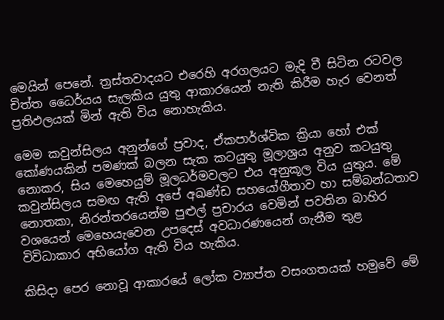මෙයින් පෙනේ. ත්‍රස්තවාදයට එරෙහි අරගලයට මැදි වී සිටින රටවල චිත්ත ධෛර්යය සැලකිය යුතු ආකාරයෙන් නැති කිරීම හැර වෙනත් ප්‍රතිඵලයක් මින් ඇති විය නොහැකිය.

මෙම කවුන්සිලය අනුන්ගේ ප්‍රවාද, ඒකපාර්ශ්වික ක්‍රියා හෝ එක් කෝණයකින් පමණක් බලන සැක කටයුතු මූලාශ්‍රය අනුව කටයුතු නොකර, සිය මෙහෙයුම් මූලධර්මවලට එය අනුකූල විය යුතුය. මේ කවුන්සිලය සමඟ ඇති අපේ අඛණ්ඩ සහයෝගීතාව හා සම්බන්ධතාව නොතකා, නිරන්තරයෙන්ම පුළුල් ප්‍රචාරය වෙමින් පවතින බාහිර වශයෙන් මෙහෙයැවෙන උපදෙස් අවධාරණයෙන් ගැනීම තුළ විවිධාකාර අභියෝග ඇති විය හැකිය.

කිසිදා පෙර නොවූ ආකාරයේ ලෝක ව්‍යාප්ත වසංගතයක් හමුවේ මේ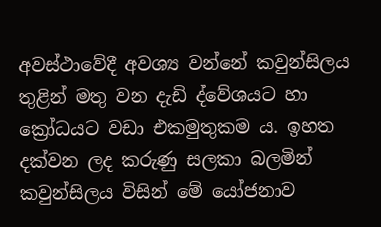අවස්ථාවේදී අවශ්‍ය වන්නේ කවුන්සිලය තුළින් මතු වන දැඩි ද්වේශයට හා ක්‍රෝධයට වඩා එකමුතුකම ය. ඉහත දක්වන ලද කරුණු සලකා බලමින් කවුන්සිලය විසින් මේ යෝජනාව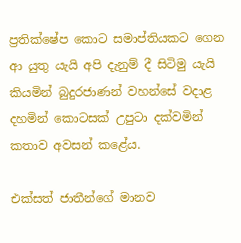ප්‍රතික්ෂේප කොට සමාප්තියකට ගෙන ආ යුතු යැයි අපි දැනුම් දී සිටිමු යැයි කියමින් බුදුරජාණන් වහන්සේ වදාළ දහමින් කොටසක් උපුටා දක්වමින් කතාව අවසන් කළේය.

එක්සත් ජාතීන්ගේ මානව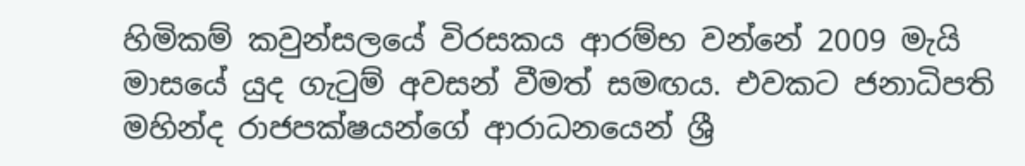හිමිකම් කවුන්සලයේ විරසකය ආරම්භ වන්නේ 2009 මැයි මාසයේ යුද ගැටුම් අවසන් වීමත් සමඟය. එවකට ජනාධිපති මහින්ද රාජපක්ෂයන්ගේ ආරාධනයෙන් ශ්‍රී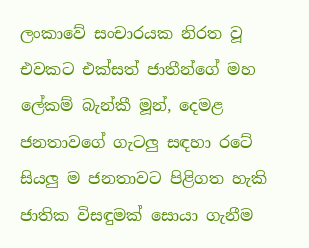ලංකාවේ සංචාරයක නිරත වූ එවකට එක්සත් ජාතීන්ගේ මහ ලේකම් බැන්කී මූන්, දෙමළ ජනතාවගේ ගැටලු සඳහා රටේ සියලු ම ජනතාවට පිළිගත හැකි ජාතික විසඳුමක් සොයා ගැනීම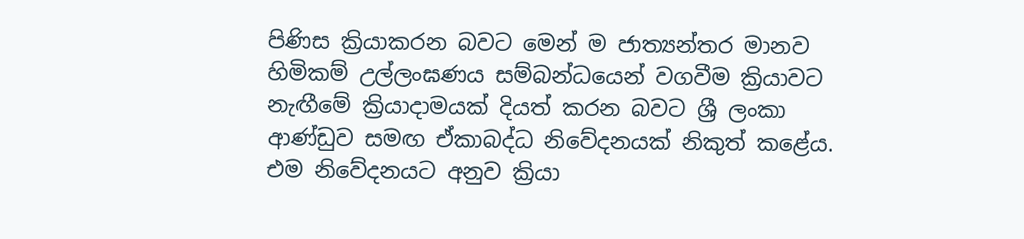පිණිස ක්‍රියාකරන බවට මෙන් ම ජාත්‍යන්තර මානව හිමිකම් උල්ලංඝණය සම්බන්ධයෙන් වගවීම ක්‍රියාවට නැඟීමේ ක්‍රියාදාමයක් දියත් කරන බවට ශ්‍රී ලංකා ආණ්ඩුව සමඟ ඒකාබද්ධ නිවේදනයක් නිකුත් කළේය. එම නිවේදනයට අනුව ක්‍රියා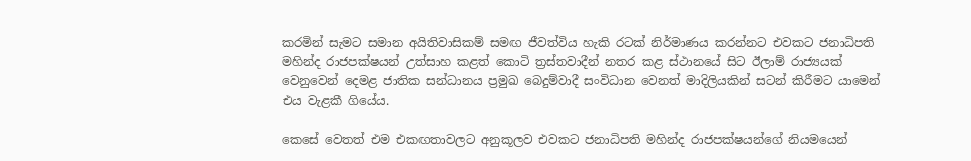කරමින් සැමට සමාන අයිතිවාසිකම් සමඟ ජීවත්විය හැකි රටක් නිර්මාණය කරන්නට එවකට ජනාධිපති මහින්ද රාජපක්ෂයන් උත්සාහ කළත් කොටි ත්‍රස්තවාදීන් නතර කළ ස්ථානයේ සිට ඊලාම් රාජ්‍යයක් වෙනුවෙන් දෙමළ ජාතික සන්ධානය ප්‍රමුඛ බෙදුම්වාදී සංවිධාන වෙනත් මාදිලියකින් සටන් කිරීමට යාමෙන් එය වැළකී ගියේය.

කෙසේ වෙතත් එම එකඟතාවලට අනුකූලව එවකට ජනාධිපති මහින්ද රාජපක්ෂයන්ගේ නියමයෙන්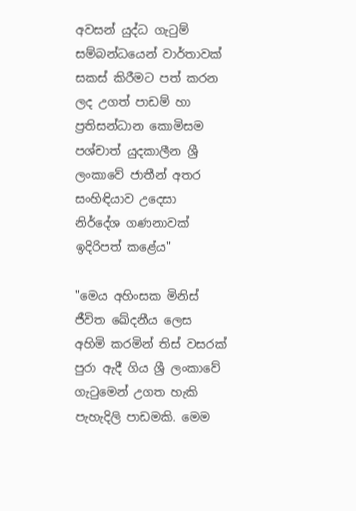අවසන් යුද්ධ ගැටුම් සම්බන්ධයෙන් වාර්තාවක් සකස් කිරීමට පත් කරන ලද උගත් පාඩම් හා ප්‍රතිසන්ධාන කොමිසම පශ්චාත් යුදකාලීන ශ්‍රී ලංකාවේ ජාතීන් අතර සංහිඳියාව උදෙසා නිර්දේශ ගණනාවක් ඉදිරිපත් කළේය"

"මෙය අහිංසක මිනිස් ජීවිත ඛේදනීය ලෙස අහිමි කරමින් තිස් වසරක් පුරා ඇදී ගිය ශ්‍රී ලංකාවේ ගැටුමෙන් උගත හැකි පැහැදිලි පාඩමකි. මෙම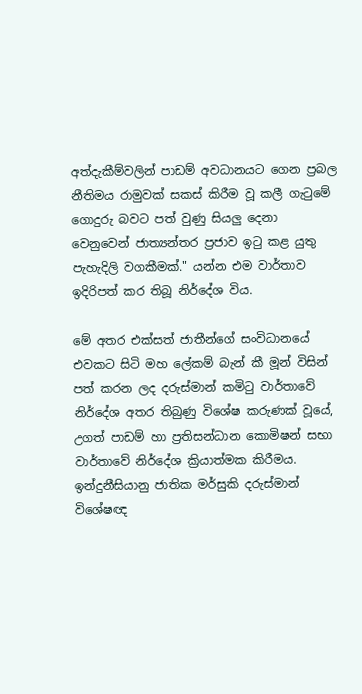අත්දැකීම්වලින් පාඩම් අවධානයට ගෙන ප්‍රබල නීතිමය රාමුවක් සකස් කිරීම වූ කලී ගැටුමේ ගොදුරු බවට පත් වුණු සියලු දෙනා වෙනුවෙන් ජාත්‍යන්තර ප්‍රජාව ඉටු කළ යුතු පැහැදිලි වගකීමක්." යන්න එම වාර්තාව ඉදිරිපත් කර තිබූ නිර්දේශ විය.

මේ අතර එක්සත් ජාතීන්ගේ සංවිධානයේ එවකට සිටි මහ ලේකම් බැන් කී මූන් විසින් පත් කරන ලද දරුස්මාන් කමිටු වාර්තාවේ නිර්දේශ අතර තිබුණු විශේෂ කරුණක් වූයේ, උගත් පාඩම් හා ප්‍රතිසන්ධාන කොමිෂන් සභා වාර්තාවේ නිර්දේශ ක්‍රියාත්මක කිරීමය. ඉන්දුනීසියානු ජාතික මර්සුකි දරුස්මාන් විශේෂඥ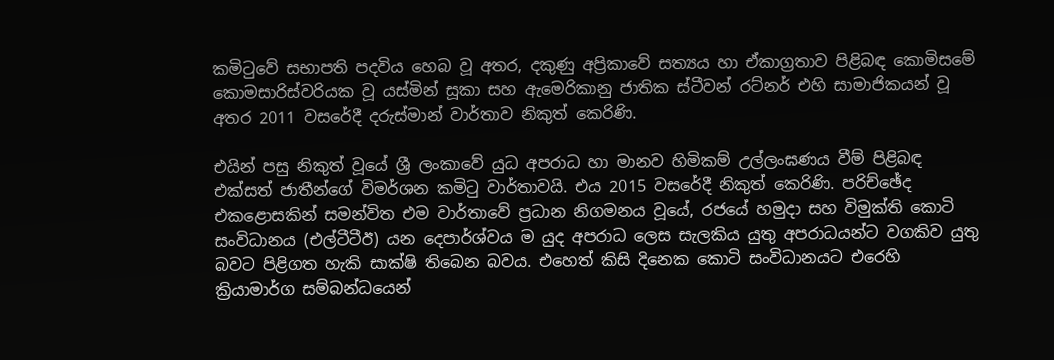කමිටුවේ සභාපති පදවිය හෙබ වූ අතර, දකුණු අප්‍රිකාවේ සත්‍යය හා ඒකාග්‍රතාව පිළිබඳ කොමිසමේ කොමසාරිස්වරියක වූ යස්මින් සූකා සහ ඇමෙරිකානු ජාතික ස්ටීවන් රට්නර් එහි සාමාජිකයන් වූ අතර 2011 වසරේදී දරුස්මාන් වාර්තාව නිකුත් කෙරිණි.

එයින් පසු නිකුත් වූයේ ශ්‍රී ලංකාවේ යුධ අපරාධ හා මානව හිමිකම් උල්ලංඝණය වීම් පිළිබඳ එක්සත් ජාතීන්ගේ විමර්ශන කමිටු වාර්තාවයි. එය 2015 වසරේදී නිකුත් කෙරිණි. පරිච්ඡේද එකළොසකින් සමන්විත එම වාර්තාවේ ප්‍රධාන නිගමනය වූයේ, රජයේ හමුදා සහ විමුක්ති කොටි සංවිධානය (එල්ටීටීඊ) යන දෙපාර්ශ්වය ම යුද අපරාධ ලෙස සැලකිය යුතු අපරාධයන්ට වගකිව යුතු බවට පිළිගත හැකි සාක්ෂි තිබෙන බවය. එහෙත් කිසි දිනෙක කොටි සංවිධානයට එරෙහි ක්‍රියාමාර්ග සම්බන්ධයෙන්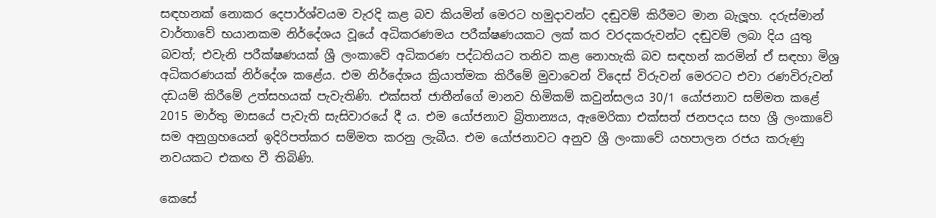සඳහනක් නොකර දෙපාර්ශ්වයම වැරදි කළ බව කියමින් මෙරට හමුදාවන්ට දඬුවම් කිරීමට මාන බැලූහ. දරුස්මාන් වාර්තාවේ භයානකම නිර්දේශය වූයේ අධිකරණමය පරීක්ෂණයකට ලක් කර වරදකරුවන්ට දඬුවම් ලබා දිය යුතු බවත්; එවැනි පරීක්ෂණයක් ශ්‍රී ලංකාවේ අධිකරණ පද්ධතියට තනිව කළ නොහැකි බව සඳහන් කරමින් ඒ සඳහා මිශ්‍ර අධිකරණයක් නිර්දේශ කළේය. එම නිර්දේශය ක්‍රියාත්මක කිරීමේ මුවාවෙන් විදෙස් විරුවන් මෙරටට එවා රණවිරුවන් දඩයම් කිරීමේ උත්සහයක් පැවැතිණි. එක්සත් ජාතීන්ගේ මානව හිමිකම් කවුන්සලය 30/1 යෝජනාව සම්මත කළේ 2015 මාර්තු මාසයේ පැවැති සැසිවාරයේ දී ය. එම යෝජනාව බ්‍රිතාන්‍යය, ඇමෙරිකා එක්සත් ජනපදය සහ ශ්‍රී ලංකාවේ සම අනුග්‍රහයෙන් ඉදිරිපත්කර සම්මත කරනු ලැබීය. එම යෝජනාවට අනුව ශ්‍රී ලංකාවේ යහපාලන රජය කරුණු නවයකට එකඟ වී තිබිණි.

කෙසේ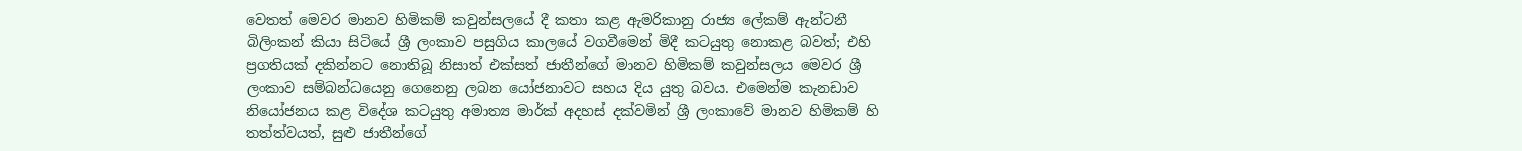වෙතත් මෙවර මානව හිමිකම් කවුන්සලයේ දී කතා කළ ඇමරිකානු රාජ්‍ය ලේකම් ඇන්ටනී බිලිංකන් කියා සිටියේ ශ්‍රී ලංකාව පසුගිය කාලයේ වගවීමෙන් මිදී කටයුතු නොකළ බවත්; එහි ප්‍රගතියක් දකින්නට නොතිබූ නිසාත් එක්සත් ජාතීන්ගේ මානව හිමිකම් කවුන්සලය මෙවර ශ්‍රී ලංකාව සම්බන්ධයෙනු ගෙනෙනු ලබන යෝජනාවට සහය දිය යුතු බවය. එමෙන්ම කැනඩාව නියෝජනය කළ විදේශ කටයුතු අමාත්‍ය මාර්ක් අදහස් දක්වමින් ශ්‍රී ලංකාවේ මානව හිමිකම් හි තත්ත්වයත්, සුළු ජාතීන්ගේ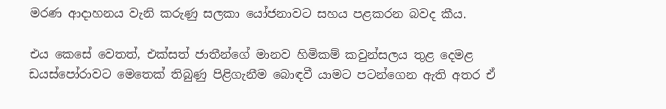මරණ ආදාහනය වැනි කරුණු සලකා යෝජනාවට සහය පළකරන බවද කීය.

එය කෙසේ වෙතත්, එක්සත් ජාතීන්ගේ මානව හිමිකම් කවුන්සලය තුළ දෙමළ ඩයස්පෝරාවට මෙතෙක් තිබුණු පිළිගැනීම බොඳවී යාමට පටන්ගෙන ඇති අතර ඒ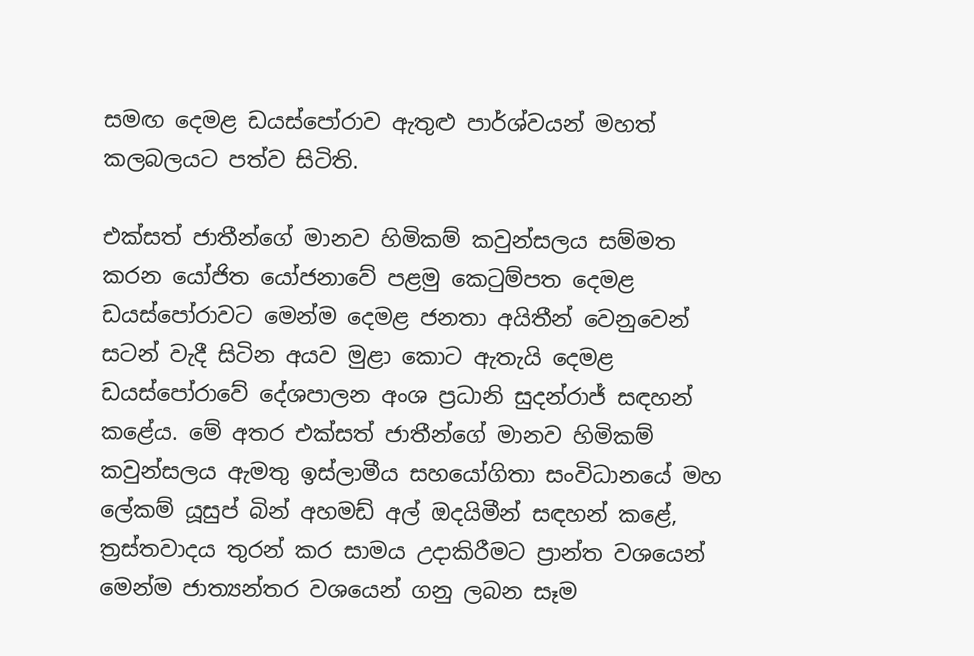සමඟ දෙමළ ඩයස්පෝරාව ඇතුළු පාර්ශ්වයන් මහත් කලබලයට පත්ව සිටිති.

එක්සත් ජාතීන්ගේ මානව හිමිකම් කවුන්සලය සම්මත කරන යෝජිත යෝජනාවේ පළමු කෙටුම්පත දෙමළ ඩයස්පෝරාවට මෙන්ම දෙමළ ජනතා අයිතීන් වෙනුවෙන් සටන් වැදී සිටින අයව මුළා කොට ඇතැයි දෙමළ ඩයස්පෝරාවේ දේශපාලන අංශ ප්‍රධානි සුදන්රාජ් සඳහන් කළේය. මේ අතර එක්සත් ජාතීන්ගේ මානව හිමිකම් කවුන්සලය ඇමතු ඉස්ලාමීය සහයෝගිතා සංවිධානයේ මහ ලේකම් යූසුප් බින් අහමඩ් අල් ඔදයිමීන් සඳහන් කළේ, ත්‍රස්තවාදය තුරන් කර සාමය උදාකිරීමට ප්‍රාන්ත වශයෙන් මෙන්ම ජාත්‍යන්තර වශයෙන් ගනු ලබන සෑම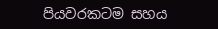පියවරකටම සහය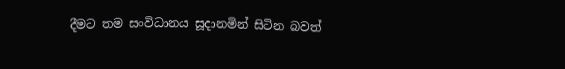දීමට තම සංවිධානය සූදානමින් සිටින බවත්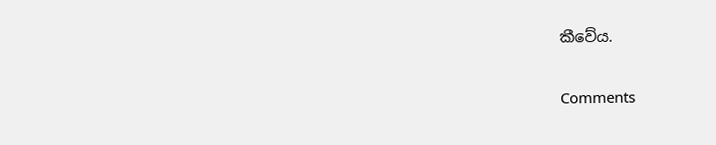කීවේය.

Comments